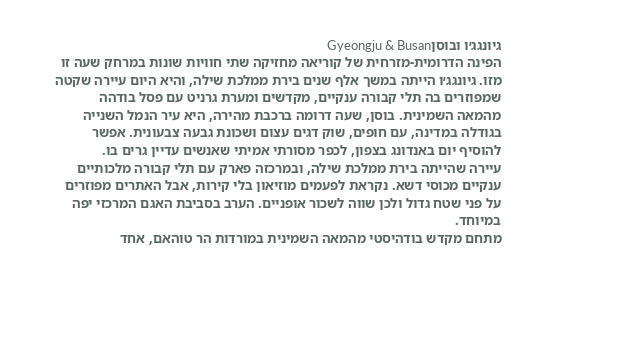גיונגג׳ו ובוסןGyeongju & Busan
הפינה הדרומית-מזרחית של קוריאה מחזיקה שתי חוויות שונות במרחק שעה זו מזו. גיונגג׳ו הייתה במשך אלף שנים בירת ממלכת שילה, והיא היום עיירה שקטה שמפוזרים בה תלי קבורה ענקיים, מקדשים ומערת גרניט עם פסל בודהה מהמאה השמינית. בוסן, שעה דרומה ברכבת מהירה, היא עיר הנמל השנייה בגודלה במדינה, עם חופים, שוק דגים עצום ושכונת גבעה צבעונית. אפשר להוסיף יום באנדונג בצפון, לכפר מסורתי אמיתי שאנשים עדיין גרים בו.
עיירה שהייתה בירת ממלכת שילה, ובמרכזה פארק עם תלי קבורה מלכותיים ענקיים מכוסי דשא. נקראת לפעמים מוזיאון בלי קירות, אבל האתרים מפוזרים על פני שטח גדול ולכן שווה לשכור אופניים. הערב בסביבת האגם המרכזי יפה במיוחד.
מתחם מקדש בודהיסטי מהמאה השמינית במורדות הר טוהאם, אחד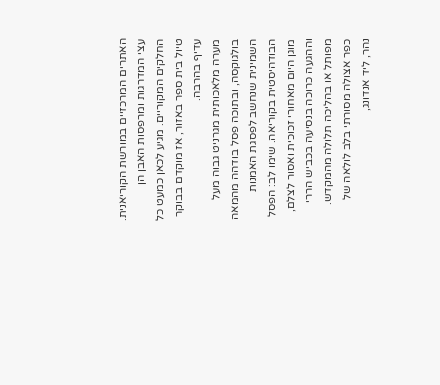האתרים המרכזיים במורשת הקוריאנית. עצי המדרגות ומרפסות האבן הן החלקים המקוריים. מגיע לכאן כמעט כל טיול בית ספר באזור, אז מוקדם בבוקר עדיף בהרבה.
מערה מלאכותית מגרניט גבוה מעל בולגוקסה, ובתוכה פסל בודהה מהמאה השמינית שנחשב לפסגת האמנות הבודהיסטית בקוריאה. שימו לב: הפסל מוגן היום מאחורי זכוכית ואסור לצלם, וההגעה כרוכה בנסיעה בכביש הררי מפותל או בהליכה תלולה מהמקדש.
כפר אצולה מסורתי בלב לולאה של נהר, ליד אנדונג,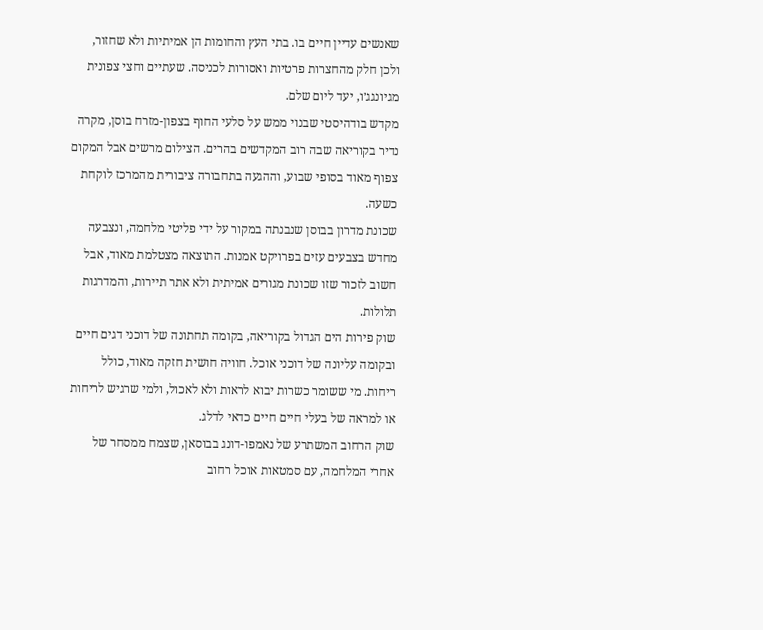שאנשים עדיין חיים בו. בתי העץ והחומות הן אמיתיות ולא שחזור, ולכן חלק מהחצרות פרטיות ואסורות לכניסה. שעתיים וחצי צפונית מגיונגג׳ו, יעד ליום שלם.
מקדש בודהיסטי שבנוי ממש על סלעי החוף בצפון-מזרח בוסן, מקרה נדיר בקוריאה שבה רוב המקדשים בהרים. הצילום מרשים אבל המקום צפוף מאוד בסופי שבוע, וההגעה בתחבורה ציבורית מהמרכז לוקחת כשעה.
שכונת מדרון בבוסן שנבנתה במקור על ידי פליטי מלחמה, ונצבעה מחדש בצבעים עזים בפרויקט אמנות. התוצאה מצטלמת מאוד, אבל חשוב לזכור שזו שכונת מגורים אמיתית ולא אתר תיירות, והמדרגות תלולות.
שוק פירות הים הגדול בקוריאה, בקומה תחתונה של דוכני דגים חיים ובקומה עליונה של דוכני אוכל. חוויה חושית חזקה מאוד, כולל ריחות. מי ששומר כשרות יבוא לראות ולא לאכול, ולמי שרגיש לריחות או למראה של בעלי חיים חיים כדאי לדלג.
שוק הרחוב המשתרע של נאמפו-דונג בבוסאן, שצמח ממסחר של אחרי המלחמה, עם סמטאות אוכל רחוב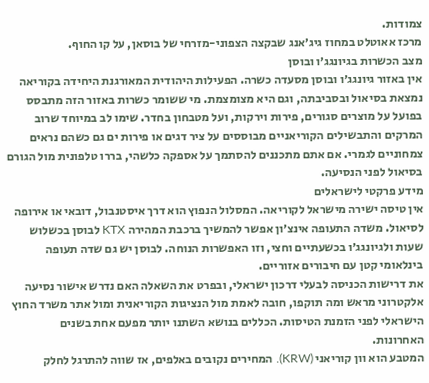צמודות.
מרכז אאוטלט במחוז גיג׳אנג שבקצה הצפוני-מזרחי של בוסאן, על קו החוף.
מצב הכשרות בגיונגג׳ו ובוסן
אין באזור גיונגג׳ו ובוסן מסעדה כשרה. הפעילות היהודית המאורגנת היחידה בקוריאה נמצאת בסיאול ובסביבתה, וגם היא מצומצמת. מי ששומר כשרות באזור הזה מתבסס בפועל על מוצרים סגורים, פירות וירקות, ועל מטבחון בחדר. שימו לב במיוחד שרוב המרקים והתבשילים הקוריאניים מבוססים על ציר דגים או פירות ים גם כשהם נראים צמחוניים לגמרי. אם אתם מתכננים להסתמך על אספקה כלשהי, בררו טלפונית מול הגורם בסיאול לפני הנסיעה.
מידע פרקטי לישראלים
אין טיסה ישירה מישראל לקוריאה. המסלול הנפוץ הוא דרך איסטנבול, דובאי או אירופה לסיאול. משדה התעופה אינצ׳ון אפשר להמשיך ברכבת המהירה KTX לבוסן בכשלוש שעות ולגיונגג׳ו בכשעתיים וחצי, וזו האפשרות הנוחה. לבוסן יש גם שדה תעופה בינלאומי קטן עם חיבורים אזוריים.
את דרישות הכניסה לבעלי דרכון ישראלי, ובפרט את השאלה האם נדרש אישור נסיעה אלקטרוני מראש ומה תוקפו, חובה לאמת מול הנציגות הקוריאנית ומול אתר משרד החוץ הישראלי לפני הזמנת הטיסות. הכללים בנושא השתנו יותר מפעם אחת בשנים האחרונות.
המטבע הוא וון קוריאני (KRW). המחירים נקובים באלפים, אז שווה להתרגל לחלק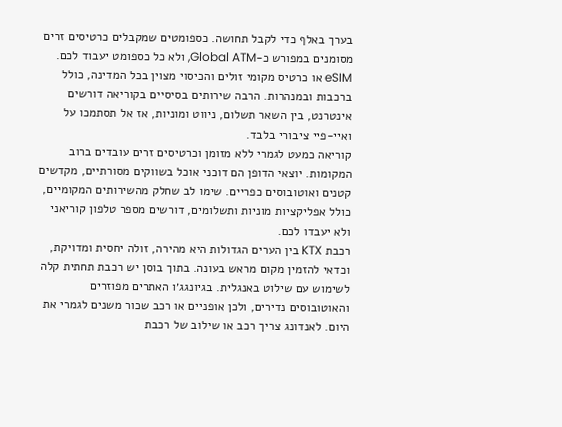בערך באלף כדי לקבל תחושה. כספומטים שמקבלים כרטיסים זרים מסומנים במפורש כ-Global ATM, ולא כל כספומט יעבוד לכם.
eSIM או כרטיס מקומי זולים והכיסוי מצוין בכל המדינה, כולל ברכבות ובמנהרות. הרבה שירותים בסיסיים בקוריאה דורשים אינטרנט, בין השאר תשלום, ניווט ומוניות, אז אל תסתמכו על ואיי-פיי ציבורי בלבד.
קוריאה כמעט לגמרי ללא מזומן וכרטיסים זרים עובדים ברוב המקומות. יוצאי הדופן הם דוכני אוכל בשווקים מסורתיים, מקדשים קטנים ואוטובוסים כפריים. שימו לב שחלק מהשירותים המקומיים, כולל אפליקציות מוניות ותשלומים, דורשים מספר טלפון קוריאני ולא יעבדו לכם.
רכבת KTX בין הערים הגדולות היא מהירה, זולה יחסית ומדויקת, וכדאי להזמין מקום מראש בעונה. בתוך בוסן יש רכבת תחתית קלה לשימוש עם שילוט באנגלית. בגיונגג׳ו האתרים מפוזרים והאוטובוסים נדירים, ולכן אופניים או רכב שכור משנים לגמרי את היום. לאנדונג צריך רכב או שילוב של רכבת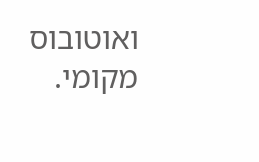ואוטובוס מקומי.